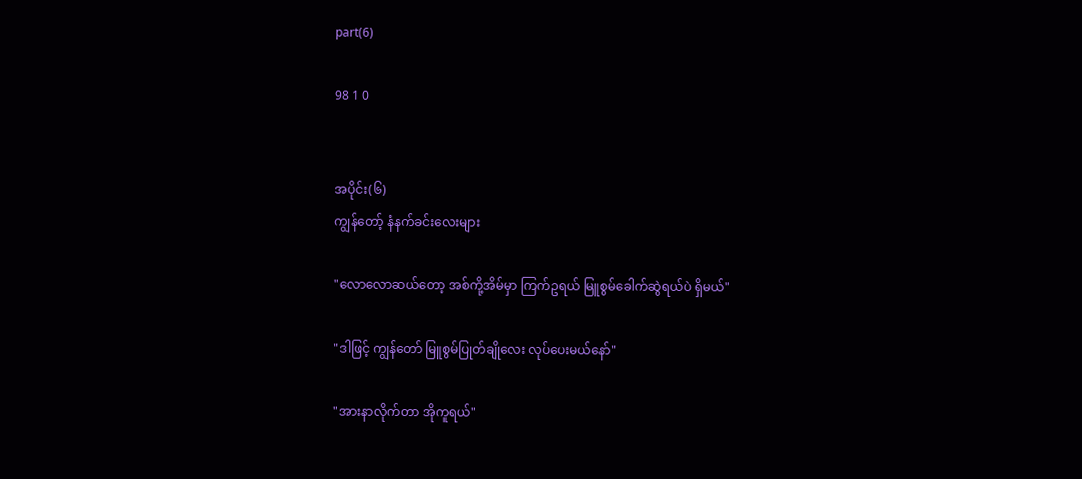part(6)

98 1 0


အပိုင်း(၆)
ကျွန်တော့် နံနက်ခင်းလေးများ

"လောလောဆယ်တော့ အစ်ကို့အိမ်မှာ ကြက်ဥရယ် မြူစွမ်ခေါက်ဆွဲရယ်ပဲ ရှိမယ်"

"ဒါဖြင့် ကျွန်တော် မြူစွမ်ပြုတ်ချိုလေး လုပ်ပေးမယ်နော်"

"အားနာလိုက်တာ အိုကူရယ်"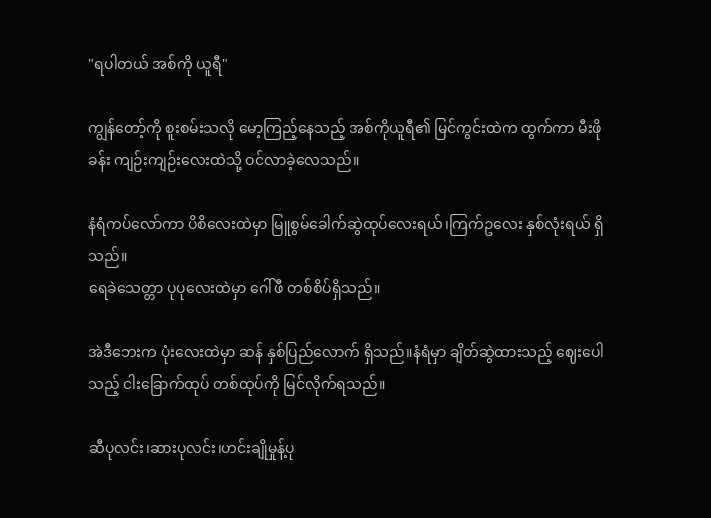"ရပါတယ် အစ်ကို ယူရီ"

ကျွန်တော့်ကို စူးစမ်းသလို မော့ကြည့်နေသည့် အစ်ကိုယူရီ၏ မြင်ကွင်းထဲက ထွက်ကာ မီးဖိုခန်း ကျဉ်းကျဉ်းလေးထဲသို့ ဝင်လာခဲ့လေသည်။

နံရံကပ်လော်ကာ ပိစိလေးထဲမှာ မြူစွမ်ခေါက်ဆွဲထုပ်လေးရယ်၊ကြက်ဥလေး နှစ်လုံးရယ် ရှိသည်။
ရေခဲသေတ္တာ ပုပုလေးထဲမှာ ဂေါ်ဖီ တစ်စိပ်ရှိသည်။

အဲဒီဘေးက ပုံးလေးထဲမှာ ဆန် နှစ်ပြည်လောက် ရှိသည်။နံရံမှာ ချိတ်ဆွဲထားသည့် ဈေးပေါသည့် ငါးခြောက်ထုပ် တစ်ထုပ်ကို မြင်လိုက်ရသည်။

ဆီပုလင်း၊ဆားပုလင်း၊ဟင်းချိုမှုန့်ပု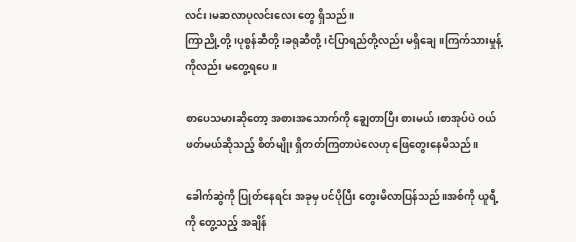လင်း၊မဆလာပုလင်းလေး တွေ ရှိသည်။
ကြာညို့တို့၊ပုစွန်ဆီတို့ ၊ခရုဆီတို့၊ငံပြာရည်တို့လည်း မရှိချေ။ကြက်သားမှုန့်ကိုလည်း မ‌တွေ့ရပေ။

စာပေသမားဆိုတော့ အစားအသောက်ကို ချွေတာပြီး စားမယ်၊စာအုပ်ပဲ ဝယ်ဖတ်မယ်ဆိုသည့် စိတ်မျိုး ရှိတတ်ကြတာပဲလေဟု ဖြေတွေးနေမိသည်။

ခေါက်ဆွဲကို ပြုတ်နေရင်း အခုမှ ပင်ပိုပြီး တွေးမိလာပြန်သည်။အစ်ကို ယူရီ့ကို တွေ့သည့် အချိန်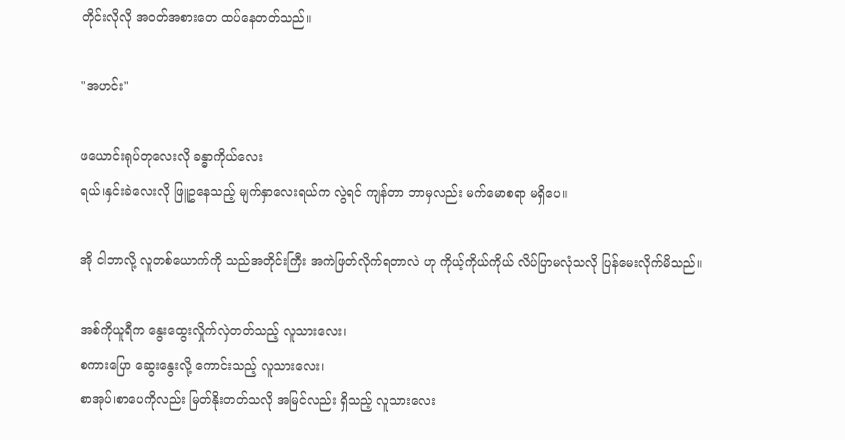တိုင်းလိုလို အဝတ်အစားတေ ထပ်နေတတ်သည်။

"အဟင်း"

ဖယောင်းရုပ်တုလေးလို ခန္ဓာကိုယ်လေး
ရယ်၊နှင်းခဲလေးလို ဖြူဥနေသည့် မျက်နှာလေးရယ်က လွဲရင် ကျန်တာ ဘာမှလည်း မက်မောစရာ မရှိပေ။

အို ငါဘာလို့ လူတစ်ယောက်ကို သည်အတိုင်းကြီး အကဲဖြတ်လိုက်ရတာလဲ ဟု ကိုယ့်ကိုယ်ကိုယ် လိပ်ပြာမလုံသလို ပြန်မေးလိုက်မိသည်။

အစ်ကိုယူရီက နွေးထွေးလှိုက်လှဲတတ်သည့် လူသားလေး၊
စကားပြော ဆွေးနွေးလို့ ကောင်းသည့် လူသားလေး၊
စာအုပ်၊စာပေကိုလည်း မြတ်နိုးတတ်သလို အမြင်လည်း ရှိသည့် လူသားလေး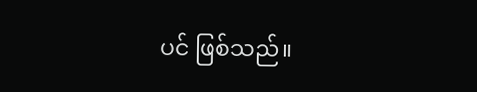ပင် ဖြစ်သည်။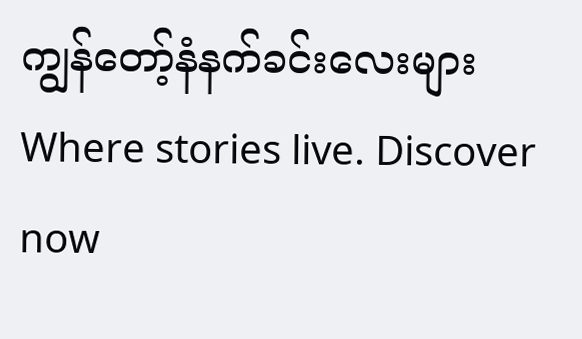ကျွန်တော့်နံနက်ခင်းလေးများWhere stories live. Discover now